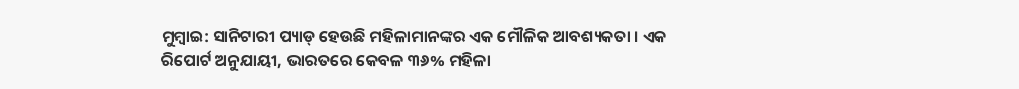ମୁମ୍ବାଇ: ସାନିଟାରୀ ପ୍ୟାଡ୍ ହେଉଛି ମହିଳାମାନଙ୍କର ଏକ ମୌଳିକ ଆବଶ୍ୟକତା । ଏକ ରିପୋର୍ଟ ଅନୁଯାୟୀ, ଭାରତରେ କେବଳ ୩୬% ମହିଳା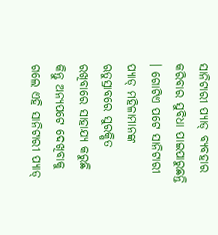ସାନିଟାରୀ ପ୍ୟାଡ୍ ବ୍ୟବହାର କରିବାର ସୁବିଧା ପାଇପାରୁଛନ୍ତି । ଗୋଟିଏ ପଟେ ସାନିଟାରୀ ପ୍ୟାଡ୍ ମହିଳାମାନଙ୍କ ଋତୁସ୍ରାବରେ ସୁରକ୍ଷିତ ରଖିବାରେ ସାହାଯ୍ୟ କରୁଛି କିନ୍ତୁ ଅନ୍ୟପଟେ ଦେଖିବାକୁ ଗଲେ ଏହି ସାନିଟାରୀ ପ୍ୟାଡ୍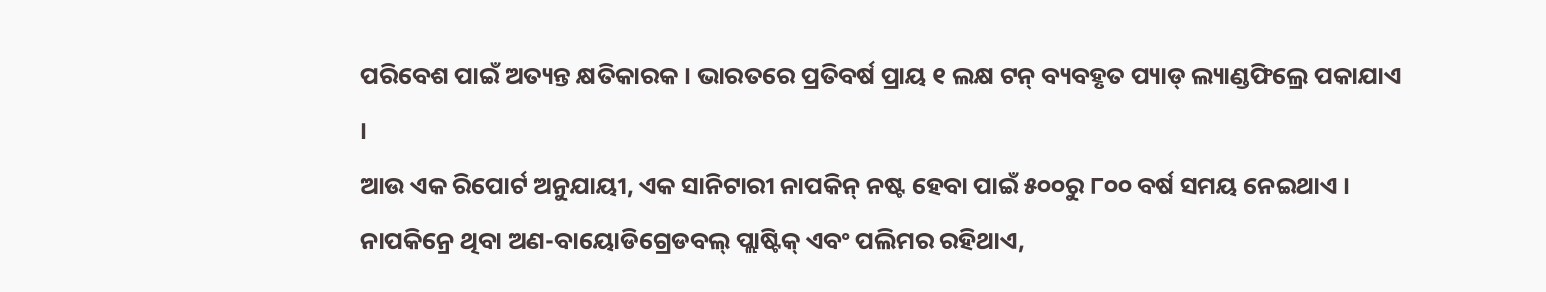ପରିବେଶ ପାଇଁ ଅତ୍ୟନ୍ତ କ୍ଷତିକାରକ । ଭାରତରେ ପ୍ରତିବର୍ଷ ପ୍ରାୟ ୧ ଲକ୍ଷ ଟନ୍ ବ୍ୟବହୃତ ପ୍ୟାଡ୍ ଲ୍ୟାଣ୍ଡଫିଲ୍ରେ ପକାଯାଏ ।
ଆଉ ଏକ ରିପୋର୍ଟ ଅନୁଯାୟୀ, ଏକ ସାନିଟାରୀ ନାପକିନ୍ ନଷ୍ଟ ହେବା ପାଇଁ ୫୦୦ରୁ ୮୦୦ ବର୍ଷ ସମୟ ନେଇଥାଏ । ନାପକିନ୍ରେ ଥିବା ଅଣ-ବାୟୋଡିଗ୍ରେଡବଲ୍ ପ୍ଲାଷ୍ଟିକ୍ ଏବଂ ପଲିମର ରହିଥାଏ,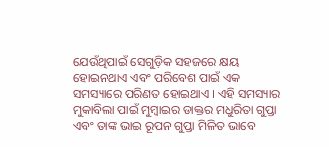ଯେଉଁଥିପାଇଁ ସେଗୁଡ଼ିକ ସହଜରେ କ୍ଷୟ ହୋଇନଥାଏ ଏବଂ ପରିବେଶ ପାଇଁ ଏକ ସମସ୍ୟାରେ ପରିଣତ ହୋଇଥାଏ । ଏହି ସମସ୍ୟାର ମୁକାବିଲା ପାଇଁ ମୁମ୍ବାଇର ଡାକ୍ତର ମଧୁରିତା ଗୁପ୍ତା ଏବଂ ତାଙ୍କ ଭାଇ ରୂପନ ଗୁପ୍ତା ମିଳିତ ଭାବେ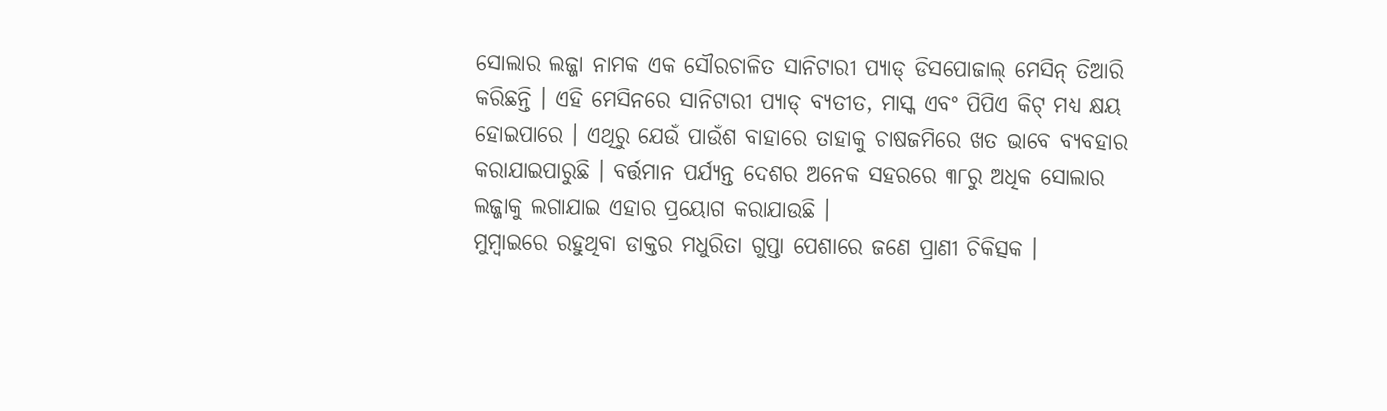ସୋଲାର ଲଜ୍ଜା ନାମକ ଏକ ସୌରଚାଳିତ ସାନିଟାରୀ ପ୍ୟାଡ୍ ଡିସପୋଜାଲ୍ ମେସିନ୍ ତିଆରି କରିଛନ୍ତି । ଏହି ମେସିନରେ ସାନିଟାରୀ ପ୍ୟାଡ୍ ବ୍ୟତୀତ, ମାସ୍କ ଏବଂ ପିପିଏ କିଟ୍ ମଧ୍ୟ କ୍ଷୟ ହୋଇପାରେ । ଏଥିରୁ ଯେଉଁ ପାଉଁଶ ବାହାରେ ତାହାକୁ ଚାଷଜମିରେ ଖତ ଭାବେ ବ୍ୟବହାର କରାଯାଇପାରୁଛି । ବର୍ତ୍ତମାନ ପର୍ଯ୍ୟନ୍ତ ଦେଶର ଅନେକ ସହରରେ ୩୮ରୁ ଅଧିକ ସୋଲାର ଲଜ୍ଜାକୁ ଲଗାଯାଇ ଏହାର ପ୍ରୟୋଗ କରାଯାଉଛି ।
ମୁମ୍ବାଇରେ ରହୁଥିବା ଡାକ୍ତର ମଧୁରିତା ଗୁପ୍ତା ପେଶାରେ ଜଣେ ପ୍ରାଣୀ ଚିକିତ୍ସକ ।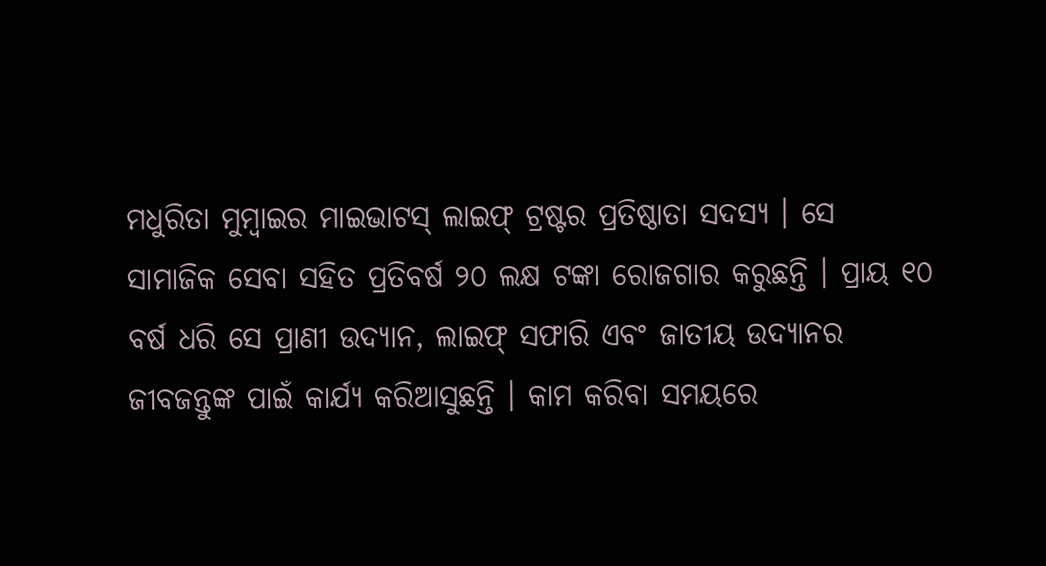ମଧୁରିତା ମୁମ୍ବାଇର ମାଇଭାଟସ୍ ଲାଇଫ୍ ଟ୍ରଷ୍ଟର ପ୍ରତିଷ୍ଠାତା ସଦସ୍ୟ । ସେ ସାମାଜିକ ସେବା ସହିତ ପ୍ରତିବର୍ଷ ୨୦ ଲକ୍ଷ ଟଙ୍କା ରୋଜଗାର କରୁଛନ୍ତି । ପ୍ରାୟ ୧୦ ବର୍ଷ ଧରି ସେ ପ୍ରାଣୀ ଉଦ୍ୟାନ, ଲାଇଫ୍ ସଫାରି ଏବଂ ଜାତୀୟ ଉଦ୍ୟାନର ଜୀବଜନ୍ତୁଙ୍କ ପାଇଁ କାର୍ଯ୍ୟ କରିଆସୁଛନ୍ତି । କାମ କରିବା ସମୟରେ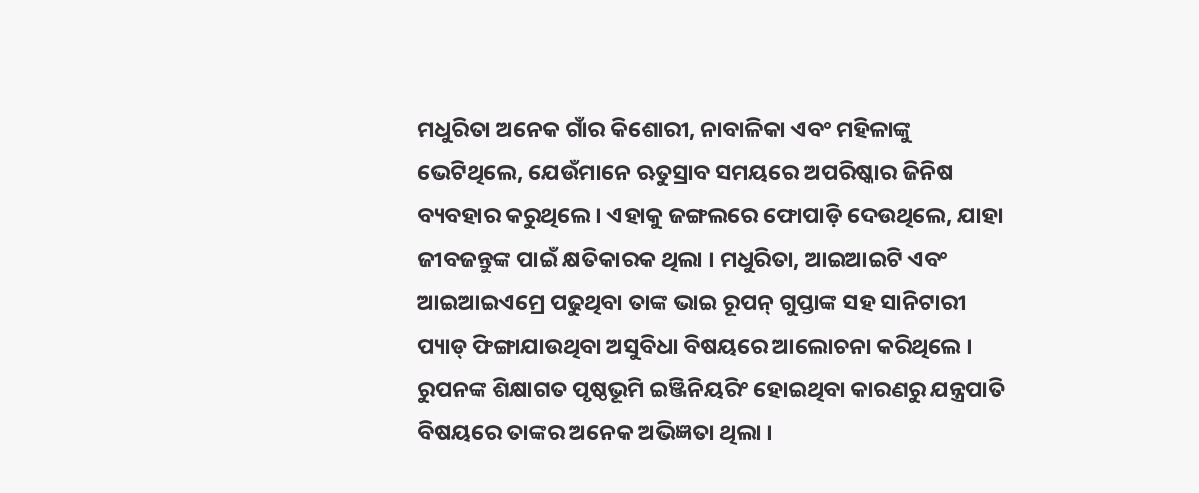ମଧୁରିତା ଅନେକ ଗାଁର କିଶୋରୀ, ନାବାଳିକା ଏବଂ ମହିଳାଙ୍କୁ ଭେଟିଥିଲେ, ଯେଉଁମାନେ ଋତୁସ୍ରାବ ସମୟରେ ଅପରିଷ୍କାର ଜିନିଷ ବ୍ୟବହାର କରୁଥିଲେ । ଏହାକୁ ଜଙ୍ଗଲରେ ଫୋପାଡ଼ି ଦେଉଥିଲେ, ଯାହା ଜୀବଜନ୍ତୁଙ୍କ ପାଇଁ କ୍ଷତିକାରକ ଥିଲା । ମଧୁରିତା, ଆଇଆଇଟି ଏବଂ ଆଇଆଇଏମ୍ରେ ପଢୁଥିବା ତାଙ୍କ ଭାଇ ରୂପନ୍ ଗୁପ୍ତାଙ୍କ ସହ ସାନିଟାରୀ ପ୍ୟାଡ୍ ଫିଙ୍ଗାଯାଉଥିବା ଅସୁବିଧା ବିଷୟରେ ଆଲୋଚନା କରିଥିଲେ । ରୁପନଙ୍କ ଶିକ୍ଷାଗତ ପୃଷ୍ଠଭୂମି ଇଞ୍ଜିନିୟରିଂ ହୋଇଥିବା କାରଣରୁ ଯନ୍ତ୍ରପାତି ବିଷୟରେ ତାଙ୍କର ଅନେକ ଅଭିଜ୍ଞତା ଥିଲା ।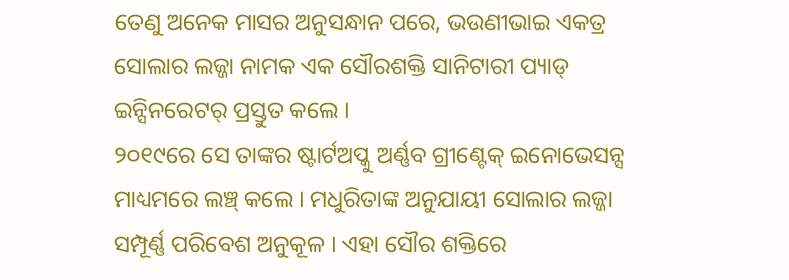ତେଣୁ ଅନେକ ମାସର ଅନୁସନ୍ଧାନ ପରେ, ଭଉଣୀଭାଇ ଏକତ୍ର ସୋଲାର ଲଜ୍ଜା ନାମକ ଏକ ସୌରଶକ୍ତି ସାନିଟାରୀ ପ୍ୟାଡ୍ ଇନ୍ସିନରେଟର୍ ପ୍ରସ୍ତୁତ କଲେ ।
୨୦୧୯ରେ ସେ ତାଙ୍କର ଷ୍ଟାର୍ଟଅପ୍କୁ ଅର୍ଣ୍ଣବ ଗ୍ରୀଣ୍ଟେକ୍ ଇନୋଭେସନ୍ସ ମାଧ୍ୟମରେ ଲଞ୍ଚ୍ କଲେ । ମଧୁରିତାଙ୍କ ଅନୁଯାୟୀ ସୋଲାର ଲଜ୍ଜା ସମ୍ପୂର୍ଣ୍ଣ ପରିବେଶ ଅନୁକୂଳ । ଏହା ସୌର ଶକ୍ତିରେ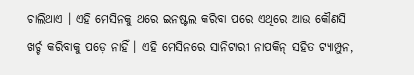ଚାଲିଥାଏ । ଏହି ମେସିନକୁ ଥରେ ଇନଷ୍ଟଲ କରିବା ପରେ ଏଥିରେ ଆଉ କୌଣସି ଖର୍ଚ୍ଚ କରିବାକୁ ପଡ଼େ ନାହିଁ । ଏହି ମେସିନରେ ସାନିଟାରୀ ନାପକିନ୍ ସହିତ ଟ୍ୟାମ୍ପୁନ,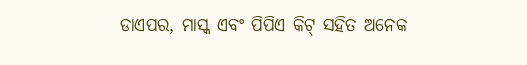ଡାଏପର, ମାସ୍କ ଏବଂ ପିପିଏ କିଟ୍ ସହିତ ଅନେକ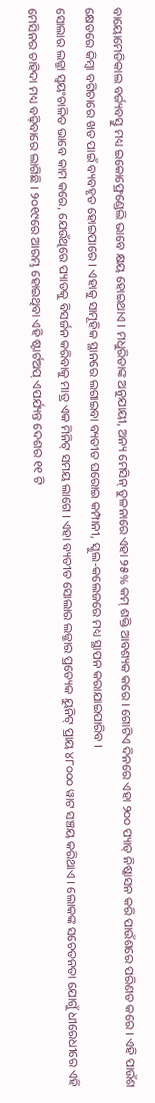ବାୟୋମେଡିକାଲ ବର୍ଜ୍ୟବସ୍ତୁ ମଧ୍ୟ ଇକୋଫ୍ରେଣ୍ଡେଲି ଭାବେ କ୍ଷୟ ହୋଇଥାଏ । ମଧୁରିତାଙ୍କ ଅନୁଯାୟୀ, ଅନ୍ୟ ମେସିନ୍ ତୁଳନାରେ ଏହା ୨୫% କମ୍ ଶକ୍ତି ଆବଶ୍ୟକ କରେ । ଗୋଟିଏ ଦିନରେ ଏହା ୨୦୦ ପ୍ୟାଡ୍ ନିଷ୍କାସନ କରି ପାଉଁଶରେ ପରିଣତ କରେ । ଏହି ପାଉଁଶ କ୍ଷେତରେ କିମ୍ବା ବଗିଚାରେ ଖତ ପାଇଁ ବ୍ୟବହୃତ ହୋଇପାରେ । ଏହାକୁ ସାମୂହିକ ସ୍ଥାନରେ ଲଗାଇବା ବ୍ୟତୀତ ଘରୋଇ କମ୍ପାନୀ, ସ୍କୁଲ-କଲେଜରେ ମଧ୍ୟ ସ୍ଥାପନ କରାଯାଇପାରିବ ।
ସୋଲାର ଲଜ୍ଜା ସ୍ୱୟଂଚାଳିତ ଭାବେ କାମ କରେ, ଯେଉଁଥିରେ ପ୍ୟାଡକୁ ବିସର୍ଜନ କରିବାକୁ ମାତ୍ର ଏକ ମିନିଟ୍ ସମୟ ଲାଗେ । ଏହା ବ୍ୟତୀତ ସୋଲାର ଲଜ୍ଜାର ପ୍ରତ୍ୟେକ ୟୁନିଟ୍ ପ୍ରାୟ ୪୮୦୦୦ ୱାଟ ସଞ୍ଚୟ କରିଥାଏ । ଲୋକଙ୍କ ସଚେତନତା ଯୋଗୁଁ ଧୀରେଧୀରେ ଏହି ମେସିନର ଚାହିଦା ମଧ୍ୟ ବଢ଼ିବାରେ ଲାଗିଛି । ୨୦୧୯ରେ ଆରମ୍ଭ ହୋଇଥିବା ଏହି ଷ୍ଟାର୍ଟଅପ୍ ଏପର୍ଯ୍ୟନ୍ତ ଦେଶର ୧୧ ଟି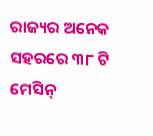ରାଜ୍ୟର ଅନେକ ସହରରେ ୩୮ ଟି ମେସିନ୍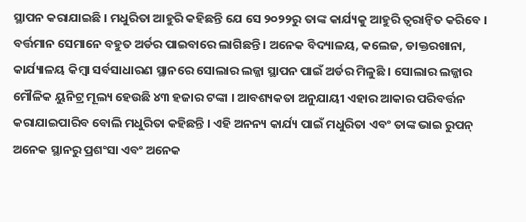ସ୍ଥାପନ କରାଯାଇଛି । ମଧୁରିତା ଆହୁରି କହିଛନ୍ତି ଯେ ସେ ୨୦୨୨ରୁ ତାଙ୍କ କାର୍ଯ୍ୟକୁ ଆହୁରି ତ୍ୱରାନ୍ୱିତ କରିବେ । ବର୍ତ୍ତମାନ ସେମାନେ ବହୁତ ଅର୍ଡର ପାଇବାରେ ଲାଗିଛନ୍ତି । ଅନେକ ବିଦ୍ୟାଳୟ, କଲେଜ, ଡାକ୍ତରଖାନା, କାର୍ଯ୍ୟାଳୟ କିମ୍ବା ସର୍ବସାଧାରଣ ସ୍ଥାନରେ ସୋଲାର ଲଜ୍ଜା ସ୍ଥାପନ ପାଇଁ ଅର୍ଡର ମିଳୁଛି । ସୋଲାର ଲଜ୍ଜାର ମୌଳିକ ୟୁନିଟ୍ର ମୂଲ୍ୟ ହେଉଛି ୪୩ ହଜାର ଟଙ୍କା । ଆବଶ୍ୟକତା ଅନୁଯାୟୀ ଏହାର ଆକାର ପରିବର୍ତ୍ତନ କରାଯାଇପାରିବ ବୋଲି ମଧୁରିତା କହିଛନ୍ତି । ଏହି ଅନନ୍ୟ କାର୍ଯ୍ୟ ପାଇଁ ମଧୁରିତା ଏବଂ ତାଙ୍କ ଭାଇ ରୁପନ୍ ଅନେକ ସ୍ଥାନରୁ ପ୍ରଶଂସା ଏବଂ ଅନେକ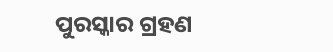ପୁରସ୍କାର ଗ୍ରହଣ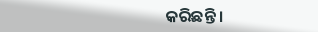କରିଛନ୍ତି ।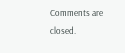Comments are closed.